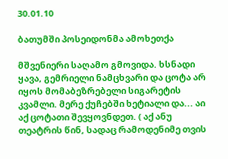30.01.10

ბათუმში პოსეიდონმა ამოხეთქა

მშვენიერი საღამო გმოვიდა. ხსნადი ყავა, გემრიელი ნამცხვარი და ცოტა არ იყოს მომაბეზრებელი სიგარეტის კვამლი. მერე ქუჩებში ხეტიალი და... აი აქ ცოტათი შევყოვნდეთ. ( აქ ანუ თეატრის წინ, სადაც რამოდენიმე თვის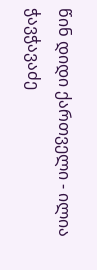წინ დიდი ქართველი - ილია ჭავჭავაძე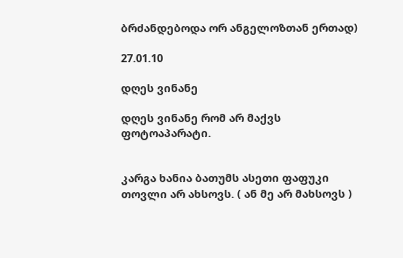ბრძანდებოდა ორ ანგელოზთან ერთად)

27.01.10

დღეს ვინანე

დღეს ვინანე რომ არ მაქვს ფოტოაპარატი.


კარგა ხანია ბათუმს ასეთი ფაფუკი თოვლი არ ახსოვს. ( ან მე არ მახსოვს )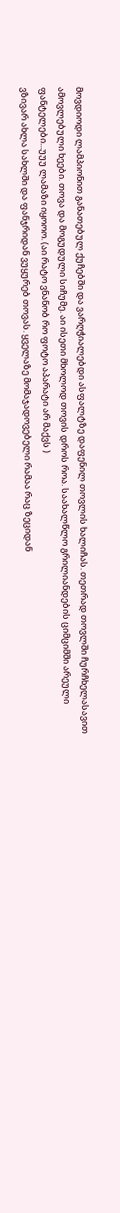მოვდიოდი ლამპიონით განათებულ ქუჩებში და ვარღჭიალებდი ასფალტზე დაფენილ თოვლის ხალიჩას. თეთრად თოვლში ჩურჩხელასავით ამოვლებული ხეები. თოვა და მოგუდული სიჩუმე. აი ისეთი მხოლოდ თოვის დროს როა. საახალწლო გრილიანდების ციმციმში არეული ფანტელები...უუუ ლამაზი იყოოო. (აი რატო ვნანობ რო ფოტო აპარატი არ მაქვს )
ვზივარ ახლა სახლში და ფანჯრიდან ვუყურებ თოვას. ყველაზე მომაჯადოვებელი რამაა რაც ზეციდან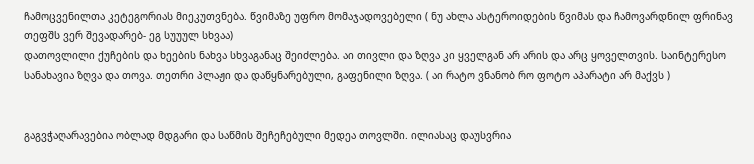ჩამოცვენილთა კეტეგორიას მიეკუთვნება. წვიმაზე უფრო მომაჯადოვებელი ( ნუ ახლა ასტეროიდების წვიმას და ჩამოვარდნილ ფრინავ თეფშს ვერ შევადარებ- ეგ სუუულ სხვაა)
დათოვლილი ქუჩების და ხეების ნახვა სხვაგანაც შეიძლება. აი თივლი და ზღვა კი ყველგან არ არის და არც ყოველთვის. საინტერესო სანახავია ზღვა და თოვა. თეთრი პლაჟი და დაწყნარებული, გაფენილი ზღვა. ( აი რატო ვნანობ რო ფოტო აპარატი არ მაქვს )


გაგვჭაღარავებია ობლად მდგარი და საწმის შეჩეჩებული მედეა თოვლში. ილიასაც დაუსვრია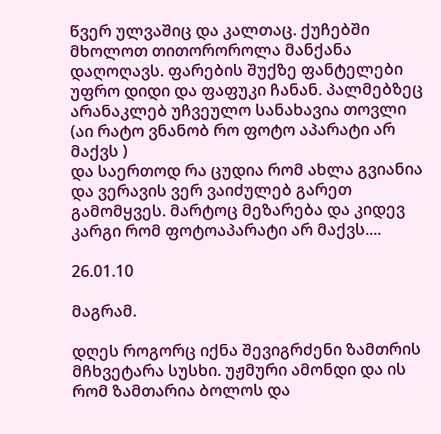წვერ ულვაშიც და კალთაც. ქუჩებში მხოლოთ თითოროროლა მანქანა დაღოღავს. ფარების შუქზე ფანტელები უფრო დიდი და ფაფუკი ჩანან. პალმებზეც არანაკლებ უჩვეულო სანახავია თოვლი (აი რატო ვნანობ რო ფოტო აპარატი არ მაქვს )
და საერთოდ რა ცუდია რომ ახლა გვიანია და ვერავის ვერ ვაიძულებ გარეთ გამომყვეს. მარტოც მეზარება და კიდევ კარგი რომ ფოტოაპარატი არ მაქვს....

26.01.10

მაგრამ.

დღეს როგორც იქნა შევიგრძენი ზამთრის მჩხვეტარა სუსხი. უჟმური ამონდი და ის რომ ზამთარია ბოლოს და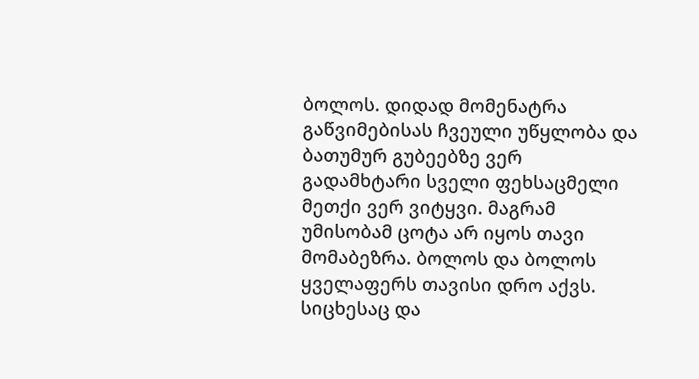ბოლოს. დიდად მომენატრა გაწვიმებისას ჩვეული უწყლობა და ბათუმურ გუბეებზე ვერ გადამხტარი სველი ფეხსაცმელი მეთქი ვერ ვიტყვი. მაგრამ უმისობამ ცოტა არ იყოს თავი მომაბეზრა. ბოლოს და ბოლოს ყველაფერს თავისი დრო აქვს. სიცხესაც და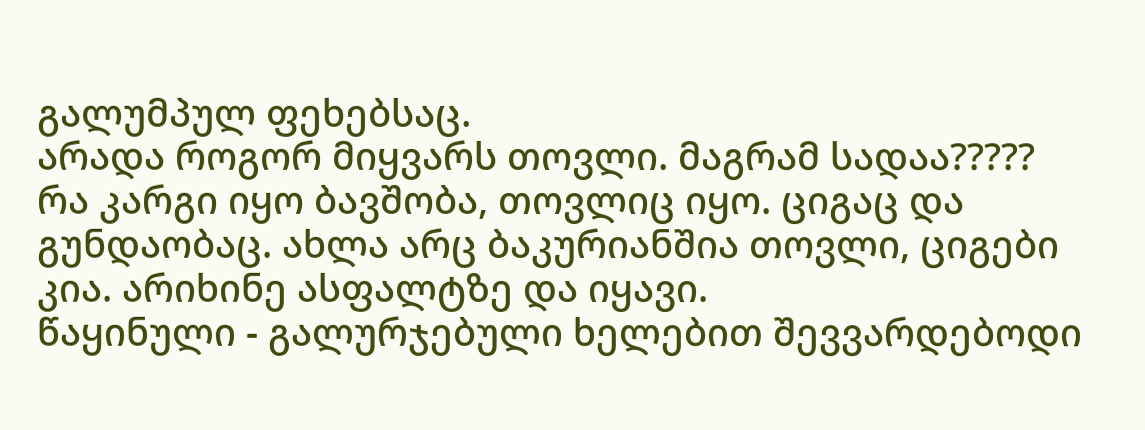გალუმპულ ფეხებსაც.
არადა როგორ მიყვარს თოვლი. მაგრამ სადაა?????
რა კარგი იყო ბავშობა, თოვლიც იყო. ციგაც და გუნდაობაც. ახლა არც ბაკურიანშია თოვლი, ციგები კია. არიხინე ასფალტზე და იყავი.
წაყინული - გალურჯებული ხელებით შევვარდებოდი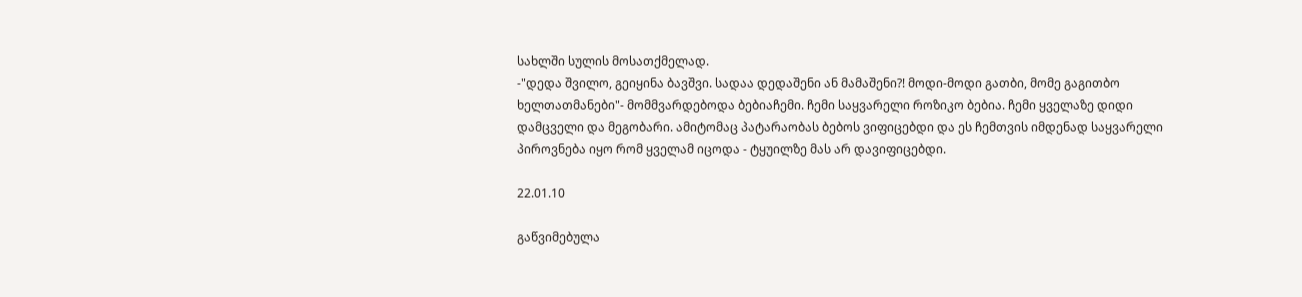სახლში სულის მოსათქმელად.
-"დედა შვილო, გეიყინა ბავშვი. სადაა დედაშენი ან მამაშენი?! მოდი-მოდი გათბი, მომე გაგითბო ხელთათმანები"- მომმვარდებოდა ბებიაჩემი. ჩემი საყვარელი როზიკო ბებია. ჩემი ყველაზე დიდი დამცველი და მეგობარი. ამიტომაც პატარაობას ბებოს ვიფიცებდი და ეს ჩემთვის იმდენად საყვარელი პიროვნება იყო რომ ყველამ იცოდა - ტყუილზე მას არ დავიფიცებდი.

22.01.10

გაწვიმებულა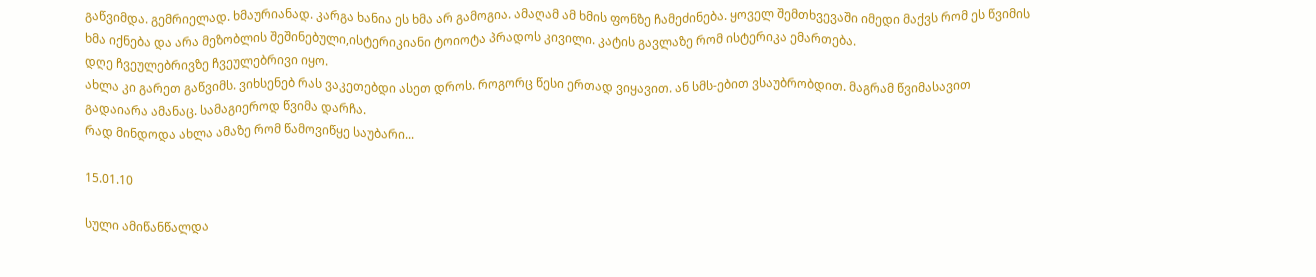გაწვიმდა. გემრიელად. ხმაურიანად. კარგა ხანია ეს ხმა არ გამოგია. ამაღამ ამ ხმის ფონზე ჩამეძინება. ყოველ შემთხვევაში იმედი მაქვს რომ ეს წვიმის ხმა იქნება და არა მეზობლის შეშინებული,ისტერიკიანი ტოიოტა პრადოს კივილი. კატის გავლაზე რომ ისტერიკა ემართება.
დღე ჩვეულებრივზე ჩვეულებრივი იყო.
ახლა კი გარეთ გაწვიმს. ვიხსენებ რას ვაკეთებდი ასეთ დროს. როგორც წესი ერთად ვიყავით. ან სმს-ებით ვსაუბრობდით. მაგრამ წვიმასავით გადაიარა ამანაც. სამაგიეროდ წვიმა დარჩა.
რად მინდოდა ახლა ამაზე რომ წამოვიწყე საუბარი...

15.01.10

სული ამიწანწალდა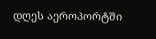დღეს აეროპორტში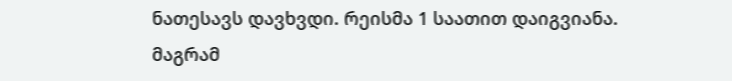ნათესავს დავხვდი. რეისმა 1 საათით დაიგვიანა. მაგრამ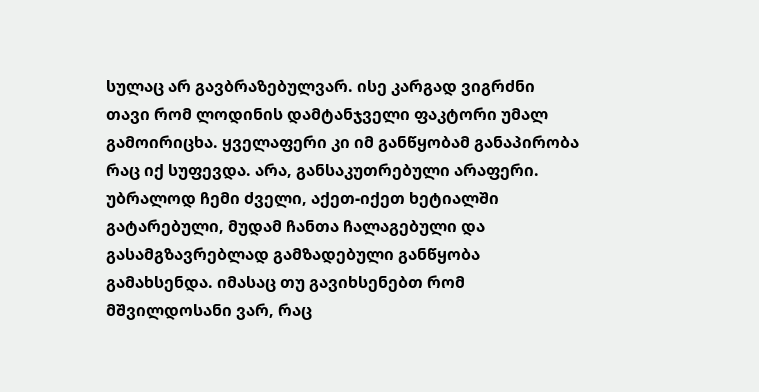სულაც არ გავბრაზებულვარ. ისე კარგად ვიგრძნი თავი რომ ლოდინის დამტანჯველი ფაკტორი უმალ გამოირიცხა. ყველაფერი კი იმ განწყობამ განაპირობა რაც იქ სუფევდა. არა, განსაკუთრებული არაფერი. უბრალოდ ჩემი ძველი, აქეთ-იქეთ ხეტიალში გატარებული, მუდამ ჩანთა ჩალაგებული და გასამგზავრებლად გამზადებული განწყობა გამახსენდა. იმასაც თუ გავიხსენებთ რომ მშვილდოსანი ვარ, რაც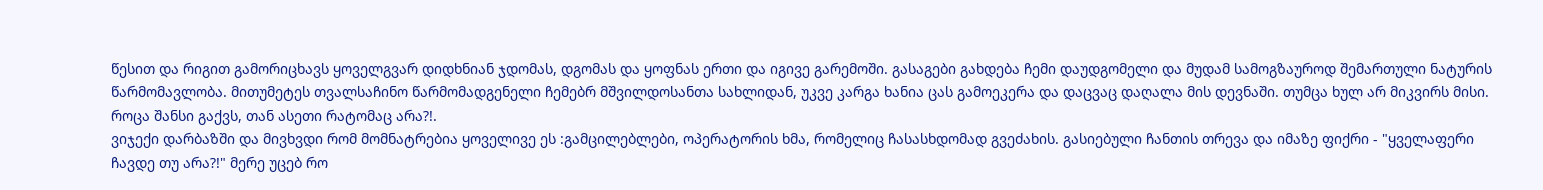წესით და რიგით გამორიცხავს ყოველგვარ დიდხნიან ჯდომას, დგომას და ყოფნას ერთი და იგივე გარემოში. გასაგები გახდება ჩემი დაუდგომელი და მუდამ სამოგზაუროდ შემართული ნატურის წარმომავლობა. მითუმეტეს თვალსაჩინო წარმომადგენელი ჩემებრ მშვილდოსანთა სახლიდან, უკვე კარგა ხანია ცას გამოეკერა და დაცვაც დაღალა მის დევნაში. თუმცა ხულ არ მიკვირს მისი. როცა შანსი გაქვს, თან ასეთი რატომაც არა?!.
ვიჯექი დარბაზში და მივხვდი რომ მომნატრებია ყოველივე ეს :გამცილებლები, ოპერატორის ხმა, რომელიც ჩასასხდომად გვეძახის. გასიებული ჩანთის თრევა და იმაზე ფიქრი - "ყველაფერი ჩავდე თუ არა?!" მერე უცებ რო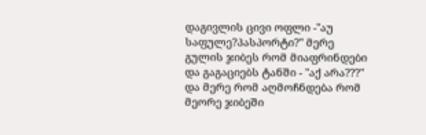დაგივლის ცივი ოფლი -"აუ საფულე?პასპორტი?" მერე გულის ჯიბეს რომ მიაფრინდები და გაგაციებს ტანში - "აქ არა???" და მერე რომ აღმოჩნდება რომ მეორე ჯიბეში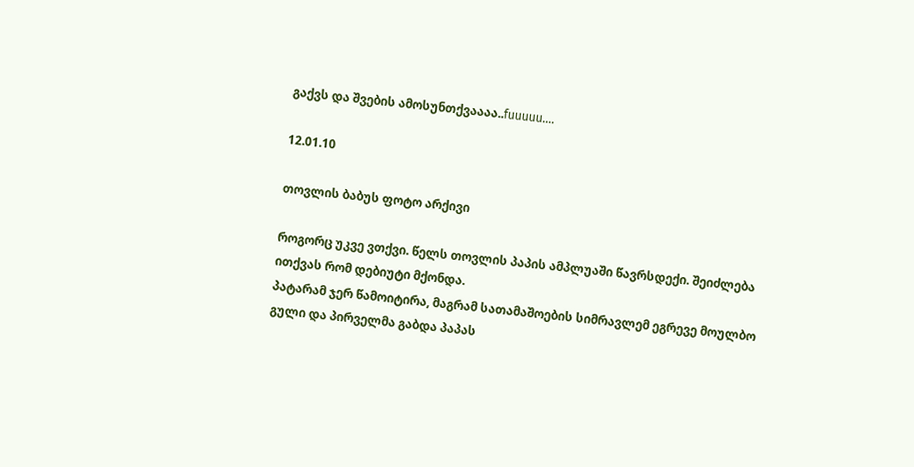გაქვს და შვების ამოსუნთქვაააა..fuuuuu....

12.01.10

თოვლის ბაბუს ფოტო არქივი

როგორც უკვე ვთქვი. წელს თოვლის პაპის ამპლუაში წავრსდექი. შეიძლება ითქვას რომ დებიუტი მქონდა.
პატარამ ჯერ წამოიტირა, მაგრამ სათამაშოების სიმრავლემ ეგრევე მოულბო გული და პირველმა გაბდა პაპას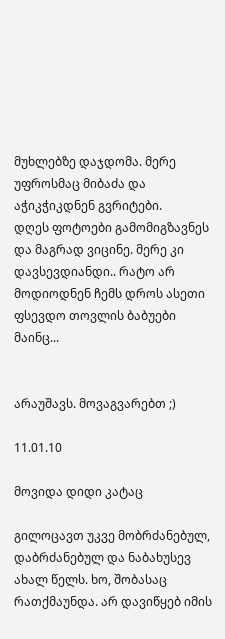მუხლებზე დაჯდომა. მერე უფროსმაც მიბაძა და აჭიკჭიკდნენ გვრიტები.
დღეს ფოტოები გამომიგზავნეს და მაგრად ვიცინე. მერე კი დავსევდიანდი.. რატო არ მოდიოდნენ ჩემს დროს ასეთი ფსევდო თოვლის ბაბუები მაინც...


არაუშავს. მოვაგვარებთ ;)

11.01.10

მოვიდა დიდი კატაც

გილოცავთ უკვე მობრძანებულ, დაბრძანებულ და ნაბახუსევ ახალ წელს. ხო, შობასაც რათქმაუნდა. არ დავიწყებ იმის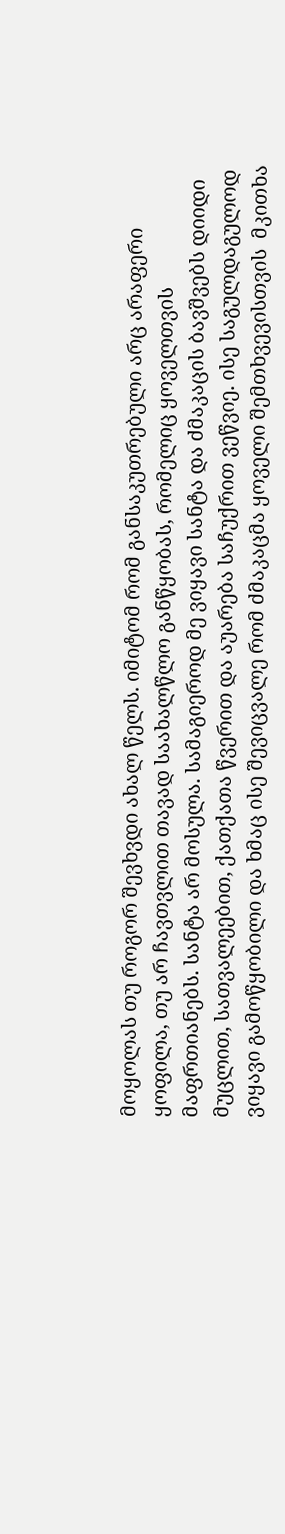მოყოლას თუ როგორ შევხვდი ახალ წელს. იმიტომ რომ განსაკუთრებული არც არაფერი ყოფილა, თუ არ ჩავთვლით თავად საახალწლო განწყობას, რომელიც ყოველთვის მაფრთიანებს. სანტა არ მოსულა. სამაგიეროდ მე ვიყავი სანტა და ძმაკაცის ბავშვებს დიიდი მუცლით, სათვალეებით, ქათქათა წვერით და აუარება საჩუქრით ვეწვიე. ისე საგულდაგულოდ ვიყავი გამოწყობილი და ხმაც ისე შევიცვალე რომ ძმაკაცმა ყოველი შემთხვევისთვის  მკითხა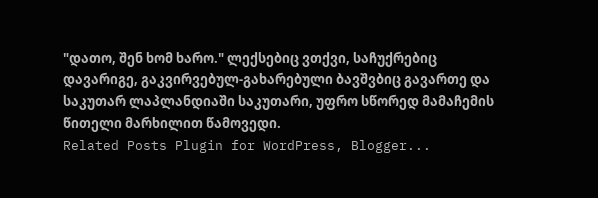"დათო, შენ ხომ ხარო." ლექსებიც ვთქვი, საჩუქრებიც დავარიგე, გაკვირვებულ-გახარებული ბავშვბიც გავართე და საკუთარ ლაპლანდიაში საკუთარი, უფრო სწორედ მამაჩემის წითელი მარხილით წამოვედი.
Related Posts Plugin for WordPress, Blogger...